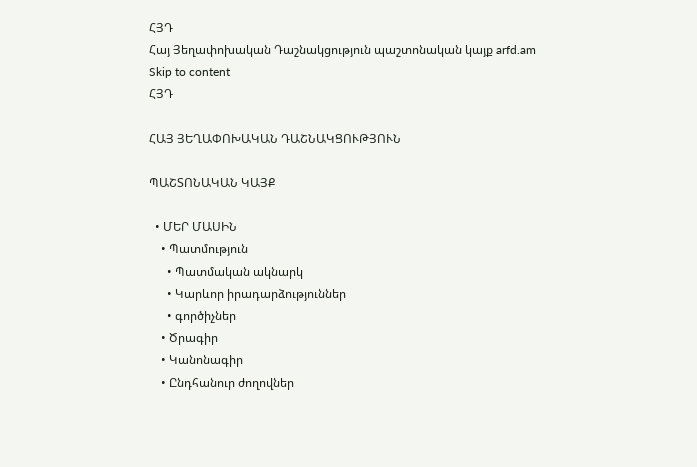ՀՅԴ
Հայ Յեղափոխական Դաշնակցություն պաշտոնական կայք arfd.am
Skip to content
ՀՅԴ

ՀԱՅ ՅԵՂԱՓՈԽԱԿԱՆ ԴԱՇՆԱԿՑՈՒԹՅՈՒՆ

ՊԱՇՏՈՆԱԿԱՆ ԿԱՅՔ

  • ՄԵՐ ՄԱՍԻՆ
    • Պատմություն
      • Պատմական ակնարկ
      • Կարևոր իրադարձություններ
      • գործիչներ
    • Ծրագիր
    • Կանոնագիր
    • Ընդհանուր ժողովներ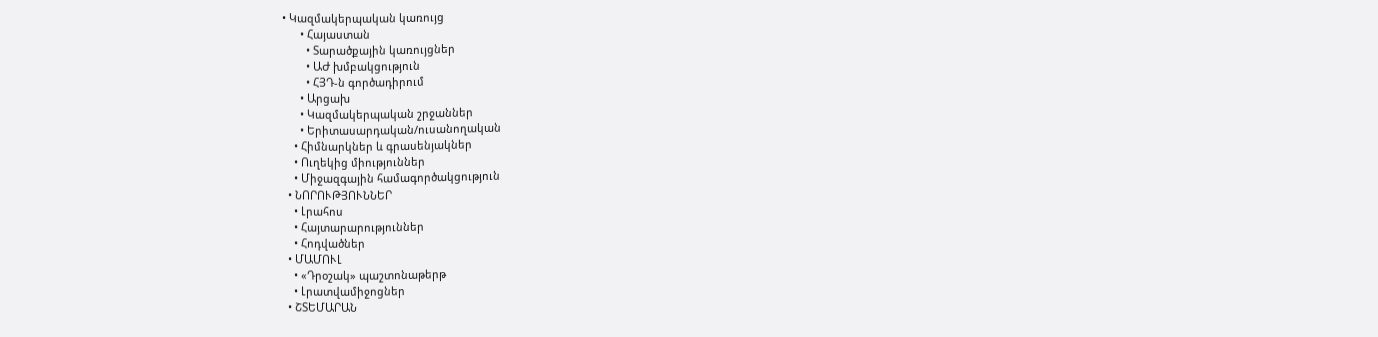• Կազմակերպական կառույց
      • Հայաստան
        • Տարածքային կառույցներ
        • ԱԺ խմբակցություն
        • ՀՅԴ-ն գործադիրում
      • Արցախ
      • Կազմակերպական շրջաններ
      • Երիտասարդական/ուսանողական
    • Հիմնարկներ և գրասենյակներ
    • Ուղեկից միություններ
    • Միջազգային համագործակցություն
  • ՆՈՐՈՒԹՅՈՒՆՆԵՐ
    • Լրահոս
    • Հայտարարություններ
    • Հոդվածներ
  • ՄԱՄՈՒԼ
    • «Դրօշակ» պաշտոնաթերթ
    • Լրատվամիջոցներ
  • ՇՏԵՄԱՐԱՆ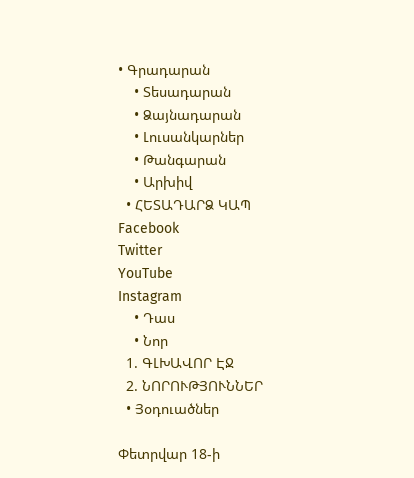• Գրադարան
    • Տեսադարան
    • Ձայնադարան
    • Լուսանկարներ
    • Թանգարան
    • Արխիվ
  • ՀԵՏԱԴԱՐՁ ԿԱՊ
Facebook
Twitter
YouTube
Instagram
    • Դաս
    • Նոր
  1. ԳԼԽԱՎՈՐ ԷՋ
  2. ՆՈՐՈՒԹՅՈՒՆՆԵՐ
  • Յօդուածներ

Փետրվար 18-ի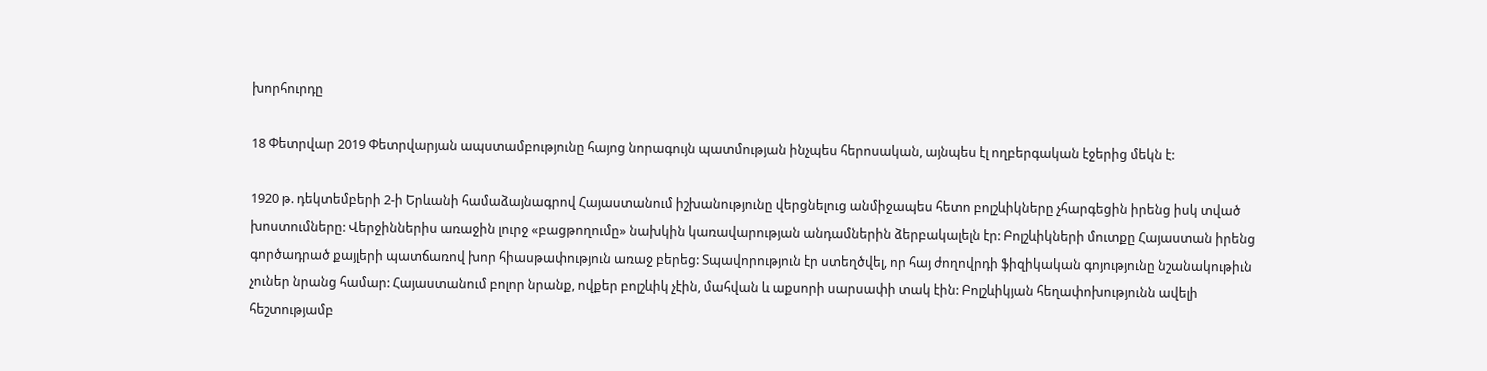խորհուրդը

18 Փետրվար 2019 Փետրվարյան ապստամբությունը հայոց նորագույն պատմության ինչպես հերոսական, այնպես էլ ողբերգական էջերից մեկն է:

1920 թ. դեկտեմբերի 2-ի Երևանի համաձայնագրով Հայաստանում իշխանությունը վերցնելուց անմիջապես հետո բոլշևիկները չհարգեցին իրենց իսկ տված խոստումները: Վերջիններիս առաջին լուրջ «բացթողումը» նախկին կառավարության անդամներին ձերբակալելն էր: Բոլշևիկների մուտքը Հայաստան իրենց գործադրած քայլերի պատճառով խոր հիասթափություն առաջ բերեց: Տպավորություն էր ստեղծվել, որ հայ ժողովրդի ֆիզիկական գոյությունը նշանակութիւն չուներ նրանց համար: Հայաստանում բոլոր նրանք, ովքեր բոլշևիկ չէին, մահվան և աքսորի սարսափի տակ էին: Բոլշևիկյան հեղափոխությունն ավելի հեշտությամբ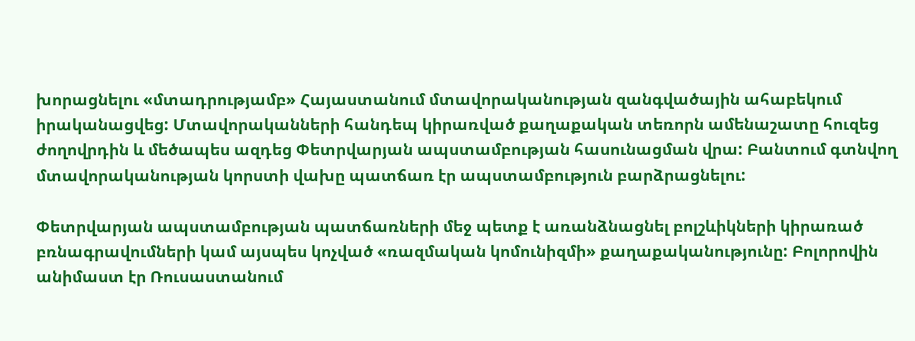խորացնելու «մտադրությամբ» Հայաստանում մտավորականության զանգվածային ահաբեկում իրականացվեց: Մտավորականների հանդեպ կիրառված քաղաքական տեռորն ամենաշատը հուզեց ժողովրդին և մեծապես ազդեց Փետրվարյան ապստամբության հասունացման վրա: Բանտում գտնվող մտավորականության կորստի վախը պատճառ էր ապստամբություն բարձրացնելու:

Փետրվարյան ապստամբության պատճառների մեջ պետք է առանձնացնել բոլշևիկների կիրառած բռնագրավումների կամ այսպես կոչված «ռազմական կոմունիզմի» քաղաքականությունը: Բոլորովին անիմաստ էր Ռուսաստանում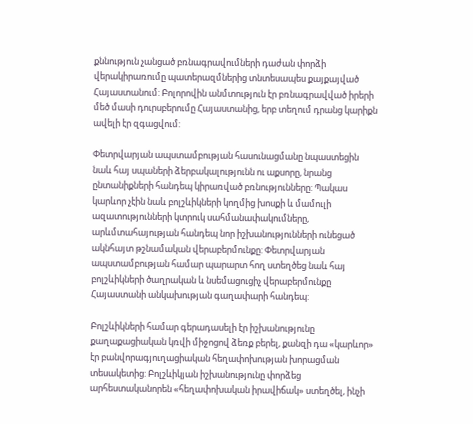քննություն չանցած բռնագրավումների դաժան փորձի վերակիրառումը պատերազմներից տնտեսապես քայքայված Հայաստանում: Բոլորովին անմտություն էր բռնագրավված իրերի մեծ մասի դուրսբերումը Հայաստանից, երբ տեղում դրանց կարիքն ավելի էր զգացվում:

Փետրվարյան ապստամբության հասունացմանը նպաստեցին նաև հայ սպաների ձերբակալությունն ու աքսորը, նրանց ընտանիքների հանդեպ կիրառված բռնությունները: Պակաս կարևոր չէին նաև բոլշևիկների կողմից խոսքի և մամուլի ազատությունների կտրուկ սահմանափակումները, արևմտահայության հանդեպ նոր իշխանությունների ունեցած ակնհայտ թշնամական վերաբերմունքը: Փետրվարյան ապստամբության համար պարարտ հող ստեղծեց նաև հայ բոլշևիկների ծաղրական և նսեմացուցիչ վերաբերմունքը Հայաստանի անկախության գաղափարի հանդեպ:

Բոլշևիկների համար գերադասելի էր իշխանությունը քաղաքացիական կռվի միջոցով ձեռք բերել, քանզի դա «կարևոր» էր բանվորագյուղացիական հեղափոխության խորացման տեսակետից: Բոլշևիկյան իշխանությունը փորձեց արհեստականորեն «հեղափոխական իրավիճակ» ստեղծել, ինչի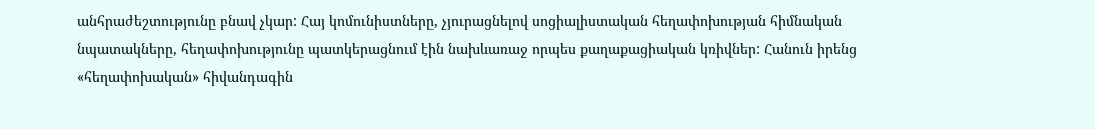անհրաժեշտությունը բնավ չկար: Հայ կոմունիստները, չյուրացնելով սոցիալիստական հեղափոխության հիմնական նպատակները, հեղափոխությունը պատկերացնում էին նախևառաջ որպես քաղաքացիական կռիվներ: Հանուն իրենց «հեղափոխական» հիվանդագին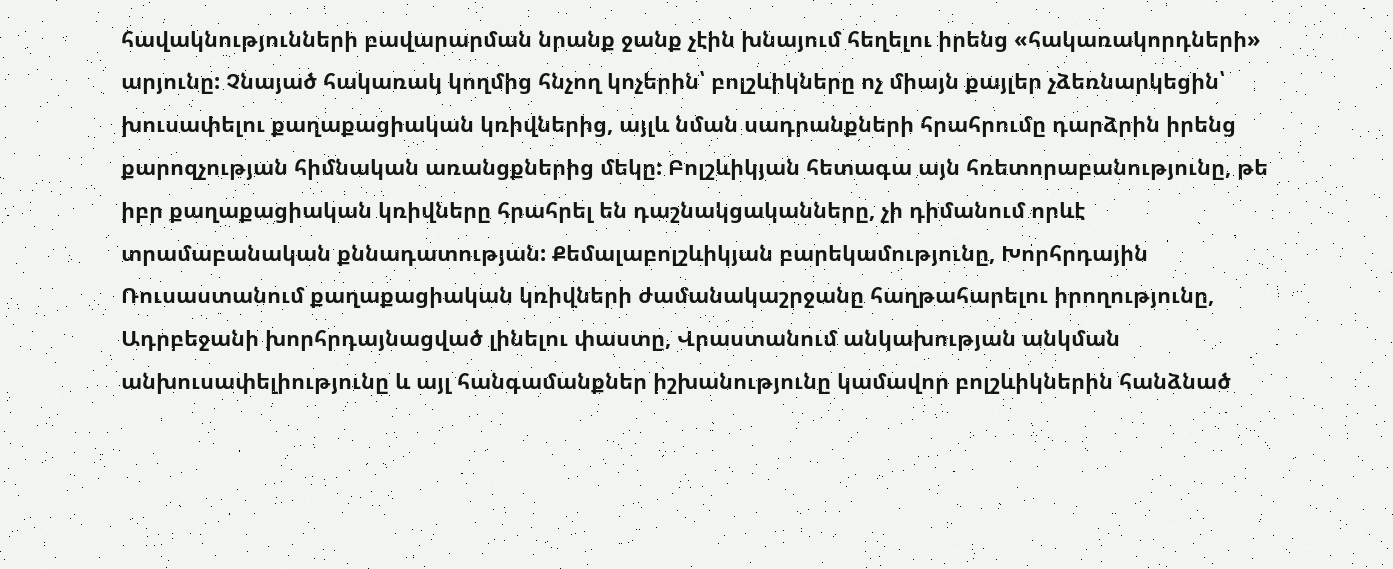հավակնությունների բավարարման նրանք ջանք չէին խնայում հեղելու իրենց «հակառակորդների» արյունը: Չնայած հակառակ կողմից հնչող կոչերին՝ բոլշևիկները ոչ միայն քայլեր չձեռնարկեցին՝ խուսափելու քաղաքացիական կռիվներից, այլև նման սադրանքների հրահրումը դարձրին իրենց քարոզչության հիմնական առանցքներից մեկը: Բոլշևիկյան հետագա այն հռետորաբանությունը, թե իբր քաղաքացիական կռիվները հրահրել են դաշնակցականները, չի դիմանում որևէ տրամաբանական քննադատության: Քեմալաբոլշևիկյան բարեկամությունը, Խորհրդային Ռուսաստանում քաղաքացիական կռիվների ժամանակաշրջանը հաղթահարելու իրողությունը, Ադրբեջանի խորհրդայնացված լինելու փաստը, Վրաստանում անկախության անկման անխուսափելիությունը և այլ հանգամանքներ իշխանությունը կամավոր բոլշևիկներին հանձնած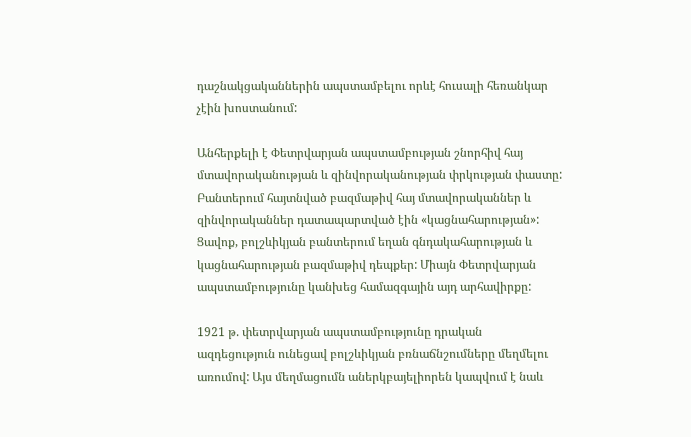դաշնակցականներին ապստամբելու որևէ հուսալի հեռանկար չէին խոստանում:

Անհերքելի է Փետրվարյան ապստամբության շնորհիվ հայ մտավորականության և զինվորականության փրկության փաստը: Բանտերում հայտնված բազմաթիվ հայ մտավորականներ և զինվորականներ դատապարտված էին «կացնահարության»: Ցավոք, բոլշևիկյան բանտերում եղան գնդակահարության և կացնահարության բազմաթիվ դեպքեր: Միայն Փետրվարյան ապստամբությունը կանխեց համազգային այդ արհավիրքը:

1921 թ. փետրվարյան ապստամբությունը դրական ազդեցություն ունեցավ բոլշևիկյան բռնաճնշումները մեղմելու առումով: Այս մեղմացումն աներկբայելիորեն կապվում է նաև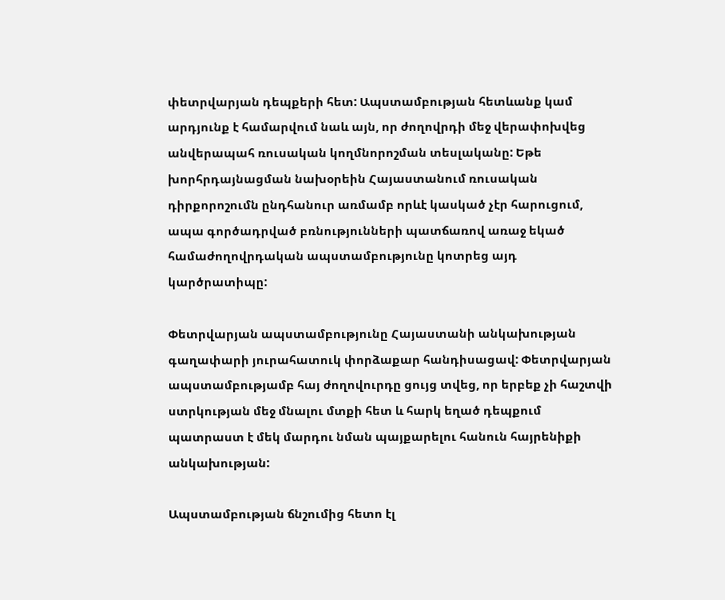փետրվարյան դեպքերի հետ: Ապստամբության հետևանք կամ արդյունք է համարվում նաև այն, որ ժողովրդի մեջ վերափոխվեց անվերապահ ռուսական կողմնորոշման տեսլականը: Եթե խորհրդայնացման նախօրեին Հայաստանում ռուսական դիրքորոշումն ընդհանուր առմամբ որևէ կասկած չէր հարուցում, ապա գործադրված բռնությունների պատճառով առաջ եկած համաժողովրդական ապստամբությունը կոտրեց այդ կարծրատիպը:

Փետրվարյան ապստամբությունը Հայաստանի անկախության գաղափարի յուրահատուկ փորձաքար հանդիսացավ: Փետրվարյան ապստամբությամբ հայ ժողովուրդը ցույց տվեց, որ երբեք չի հաշտվի ստրկության մեջ մնալու մտքի հետ և հարկ եղած դեպքում պատրաստ է մեկ մարդու նման պայքարելու հանուն հայրենիքի անկախության:

Ապստամբության ճնշումից հետո էլ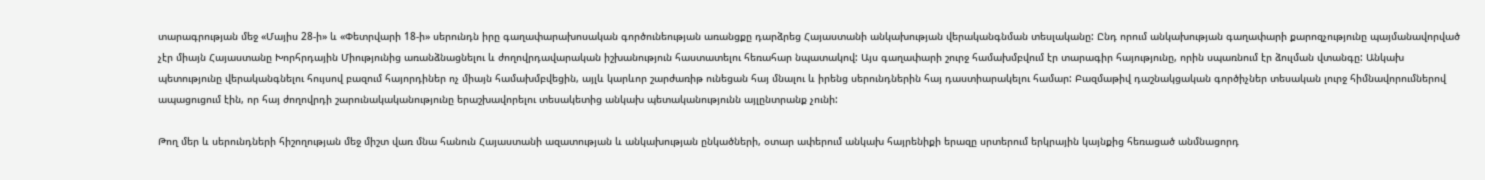տարագրության մեջ «Մայիս 28-ի» և «Փետրվարի 18-ի» սերունդն իրը գաղափարախոսական գործունեության առանցքը դարձրեց Հայաստանի անկախության վերականգնման տեսլականը: Ընդ որում անկախության գաղափարի քարոզչությունը պայմանավորված չէր միայն Հայաստանը Խորհրդային Միությունից առանձնացնելու և ժողովրդավարական իշխանություն հաստատելու հեռահար նպատակով: Այս գաղափարի շուրջ համախմբվում էր տարագիր հայությունը, որին սպառնում էր ձուլման վտանգը: Անկախ պետությունը վերականգնելու հույսով բազում հայորդիներ ոչ միայն համախմբվեցին, այլև կարևոր շարժառիթ ունեցան հայ մնալու և իրենց սերունդներին հայ դաստիարակելու համար: Բազմաթիվ դաշնակցական գործիչներ տեսական լուրջ հիմնավորումներով ապացուցում էին, որ հայ ժողովրդի շարունակականությունը երաշխավորելու տեսակետից անկախ պետականությունն այլընտրանք չունի:

Թող մեր և սերունդների հիշողության մեջ միշտ վառ մնա հանուն Հայաստանի ազատության և անկախության ընկածների, օտար ափերում անկախ հայրենիքի երազը սրտերում երկրային կայնքից հեռացած անմնացորդ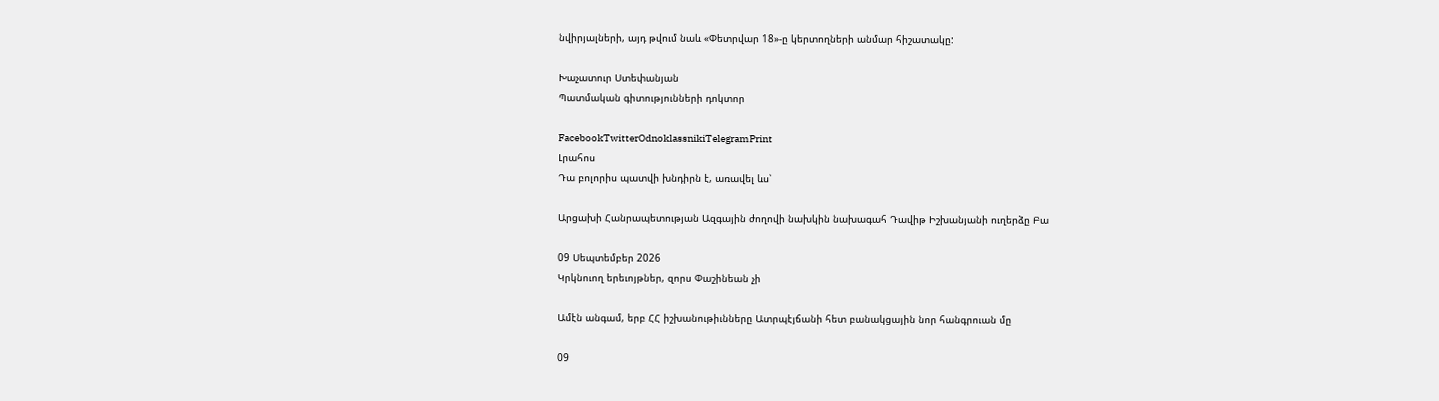նվիրյալների, այդ թվում նաև «Փետրվար 18»-ը կերտողների անմար հիշատակը:

Խաչատուր Ստեփանյան
Պատմական գիտությունների դոկտոր

FacebookTwitterOdnoklassnikiTelegramPrint
Լրահոս
Դա բոլորիս պատվի խնդիրն է, առավել ևս՝

Արցախի Հանրապետության Ազգային ժողովի նախկին նախագահ Դավիթ Իշխանյանի ուղերձը Բա

09 Սեպտեմբեր 2026
Կրկնուող երեւոյթներ, զորս Փաշինեան չի

Ամէն անգամ, երբ ՀՀ իշխանութիւնները Ատրպէյճանի հետ բանակցային նոր հանգրուան մը

09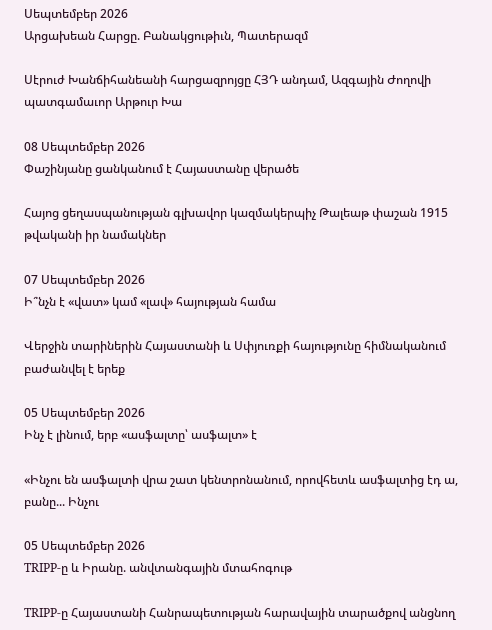Սեպտեմբեր 2026
Արցախեան Հարցը. Բանակցութիւն, Պատերազմ

Սէրուժ Խանճիհանեանի հարցազրոյցը ՀՅԴ անդամ, Ազգային Ժողովի պատգամաւոր Արթուր Խա

08 Սեպտեմբեր 2026
Փաշինյանը ցանկանում է Հայաստանը վերածե

Հայոց ցեղասպանության գլխավոր կազմակերպիչ Թալեաթ փաշան 1915 թվականի իր նամակներ

07 Սեպտեմբեր 2026
Ի՞նչն է «վատ» կամ «լավ» հայության համա

Վերջին տարիներին Հայաստանի և Սփյուռքի հայությունը հիմնականում բաժանվել է երեք

05 Սեպտեմբեր 2026
Ինչ է լինում, երբ «ասֆալտը՝ ասֆալտ» է

«Ինչու են ասֆալտի վրա շատ կենտրոնանում, որովհետև ասֆալտից էդ ա, բանը... Ինչու

05 Սեպտեմբեր 2026
TRIPP-ը և Իրանը. անվտանգային մտահոգութ

TRIPP-ը Հայաստանի Հանրապետության հարավային տարածքով անցնող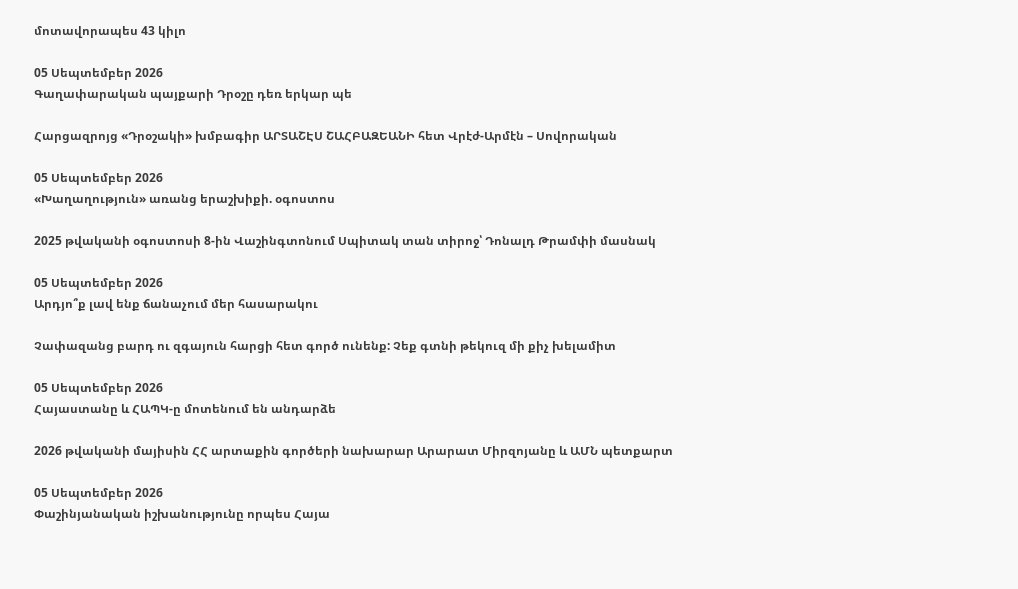մոտավորապես 43 կիլո

05 Սեպտեմբեր 2026
Գաղափարական պայքարի Դրօշը դեռ երկար պե

Հարցազրոյց «Դրօշակի» խմբագիր ԱՐՏԱՇԷՍ ՇԱՀԲԱԶԵԱՆԻ հետ Վրէժ-Արմէն – Սովորական

05 Սեպտեմբեր 2026
«Խաղաղություն» առանց երաշխիքի. օգոստոս

2025 թվականի օգոստոսի 8-ին Վաշինգտոնում Սպիտակ տան տիրոջ՝ Դոնալդ Թրամփի մասնակ

05 Սեպտեմբեր 2026
Արդյո՞ք լավ ենք ճանաչում մեր հասարակու

Չափազանց բարդ ու զգայուն հարցի հետ գործ ունենք: Չեք գտնի թեկուզ մի քիչ խելամիտ

05 Սեպտեմբեր 2026
Հայաստանը և ՀԱՊԿ-ը մոտենում են անդարձե

2026 թվականի մայիսին ՀՀ արտաքին գործերի նախարար Արարատ Միրզոյանը և ԱՄՆ պետքարտ

05 Սեպտեմբեր 2026
Փաշինյանական իշխանությունը որպես Հայա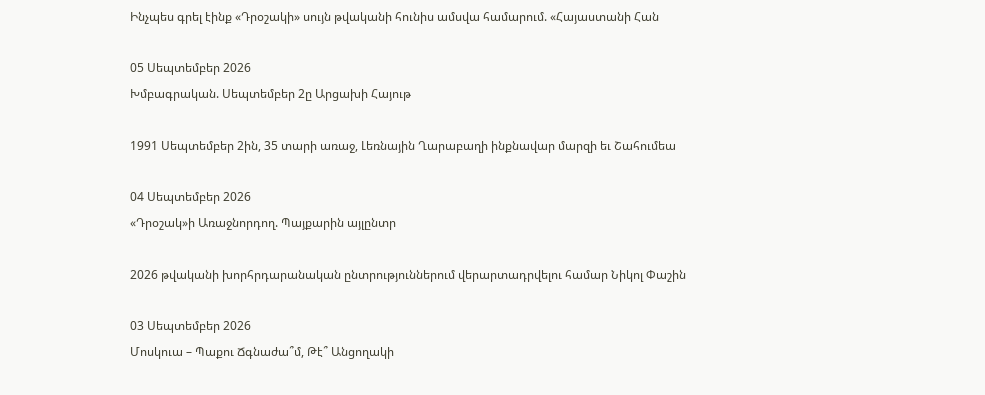Ինչպես գրել էինք «Դրօշակի» սույն թվականի հունիս ամսվա համարում. «Հայաստանի Հան

05 Սեպտեմբեր 2026
Խմբագրական. Սեպտեմբեր 2ը Արցախի Հայութ

1991 Սեպտեմբեր 2ին, 35 տարի առաջ, Լեռնային Ղարաբաղի ինքնավար մարզի եւ Շահումեա

04 Սեպտեմբեր 2026
«Դրօշակ»ի Առաջնորդող. Պայքարին այլընտր

2026 թվականի խորհրդարանական ընտրություններում վերարտադրվելու համար Նիկոլ Փաշին

03 Սեպտեմբեր 2026
Մոսկուա – Պաքու Ճգնաժա՞մ, Թէ՞ Անցողակի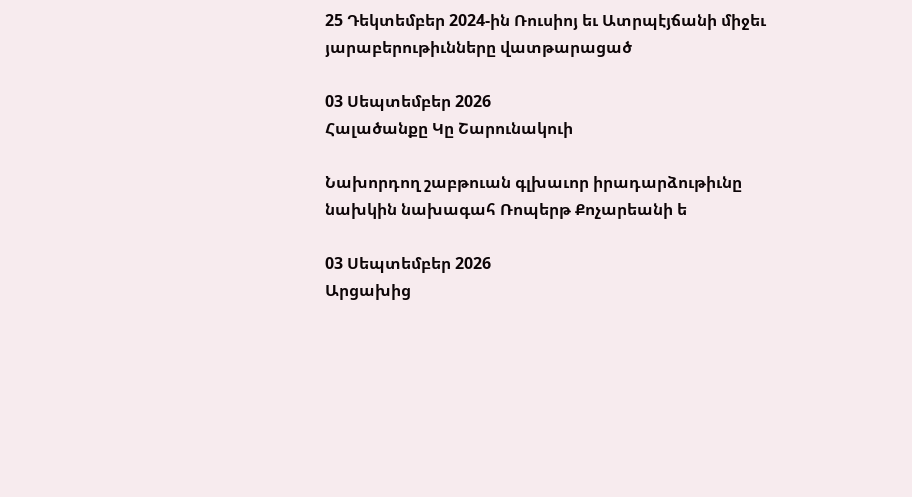25 Դեկտեմբեր 2024-ին Ռուսիոյ եւ Ատրպէյճանի միջեւ յարաբերութիւնները վատթարացած

03 Սեպտեմբեր 2026
Հալածանքը Կը Շարունակուի

Նախորդող շաբթուան գլխաւոր իրադարձութիւնը նախկին նախագահ Ռոպերթ Քոչարեանի ե

03 Սեպտեմբեր 2026
Արցախից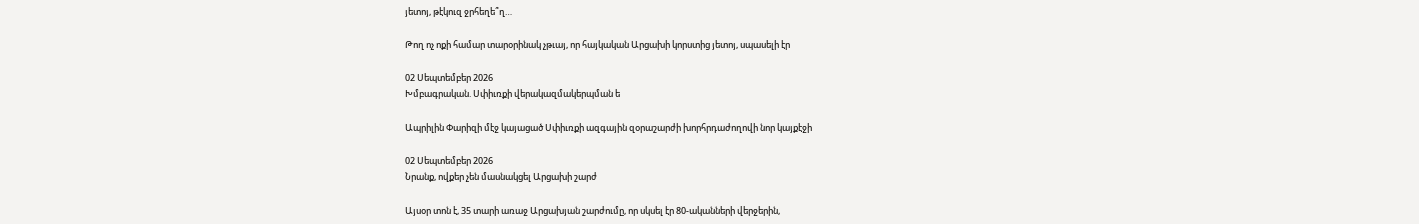յետոյ, թէկուզ ջրհեղե՞ղ…

Թող ոչ ոքի համար տարօրինակ չթւայ, որ հայկական Արցախի կորստից յետոյ, սպասելի էր

02 Սեպտեմբեր 2026
Խմբագրական. Սփիւռքի վերակազմակերպման ե

Ապրիլին Փարիզի մէջ կայացած Սփիւռքի ազգային զօրաշարժի խորհրդաժողովի նոր կայքէջի

02 Սեպտեմբեր 2026
Նրանք, ովքեր չեն մասնակցել Արցախի շարժ

Այսօր տոն է, 35 տարի առաջ Արցախյան շարժումը, որ սկսել էր 80-ականների վերջերին,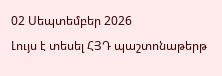02 Սեպտեմբեր 2026
Լույս է տեսել ՀՅԴ պաշտոնաթերթ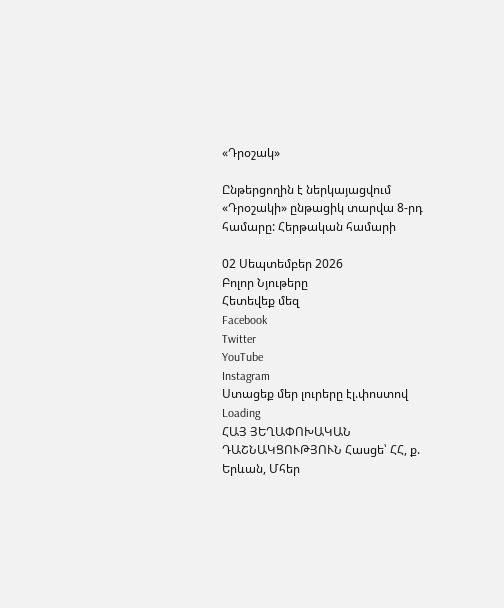«Դրօշակ»

Ընթերցողին է ներկայացվում «Դրօշակի» ընթացիկ տարվա 8-րդ համարը: Հերթական համարի

02 Սեպտեմբեր 2026
Բոլոր Նյութերը
Հետեվեք մեզ
Facebook
Twitter
YouTube
Instagram
Ստացեք մեր լուրերը էլ.փոստով
Loading
ՀԱՅ ՅԵՂԱՓՈԽԱԿԱՆ ԴԱՇՆԱԿՑՈՒԹՅՈՒՆ Հասցե՝ ՀՀ, ք. Երևան, Մհեր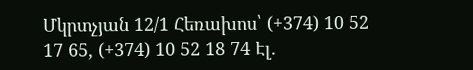Մկրտչյան 12/1 Հեռախոս՝ (+374) 10 52 17 65, (+374) 10 52 18 74 Էլ.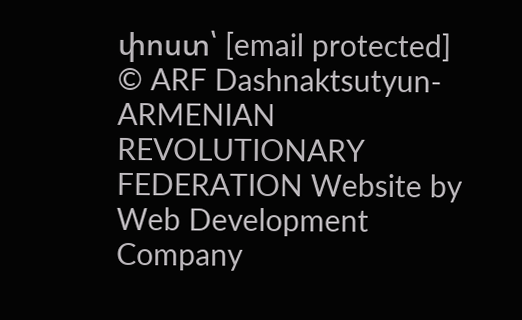փոստ՝ [email protected]
© ARF Dashnaktsutyun- ARMENIAN REVOLUTIONARY FEDERATION Website by Web Development Company